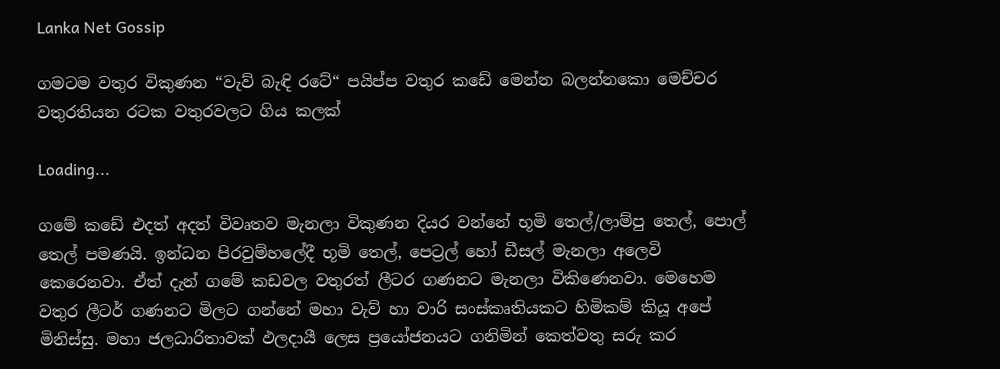Lanka Net Gossip

ගමටම වතුර විකුණන “වැව් බැඳි රටේ“ පයිප්ප වතුර කඩේ මෙන්න බලන්නකො මෙච්චර වතුරතියන රටක වතුරවලට ගිය කලක්

Loading...

ගමේ කඩේ එදත් අදත් විවෘතව මැනලා විකුණන දියර වන්නේ භූමි තෙල්/ලාම්පු තෙල්, පොල් තෙල් පමණයි. ඉන්ධන පිරවුම්හලේදී භූමි තෙල්, පෙට්‍රල් හෝ ඩීසල් මැනලා අලෙවි කෙරෙනවා. ඒත් දැන් ගමේ කඩවල වතුරත් ලීටර ගණනට මැනලා විකිණෙනවා. මෙහෙම වතුර ලීටර් ගණනට මිලට ගන්නේ මහා වැව් හා වාරි සංස්කෘතියකට හිමිකම් කියූ අපේ මිනිස්සු. මහා ජලධාරිතාවක් ඵලදායී ලෙස ප්‍රයෝජනයට ගනිමින් කෙත්වතු සරු කර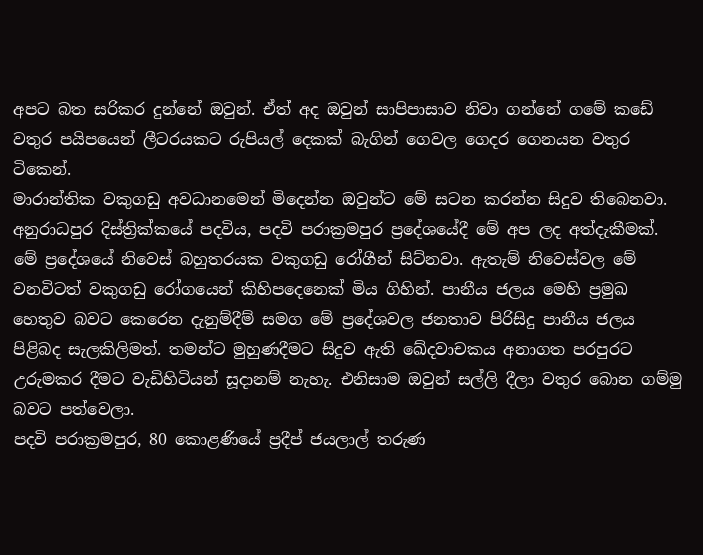අපට බත සරිකර දුන්නේ ඔවුන්. ඒත් අද ඔවුන් සාපිපාසාව නිවා ගන්නේ ගමේ කඩේ වතුර පයිපයෙන් ලීටරයකට රුපියල් දෙකක් බැගින් ගෙවල ගෙදර ගෙනයන වතුර ටිකෙන්.
මාරාන්තික වකුගඩු අවධානමෙන් මිදෙන්න ඔවුන්ට මේ සටන කරන්න සිදුව තිබෙනවා. අනුරාධපුර දිස්ත්‍රික්කයේ පදවිය, පදවි පරාක්‍රමපුර ප්‍රදේශයේදී මේ අප ලද අත්දැකීමක්. මේ ප්‍රදේශයේ නිවෙස් බහුතරයක වකුගඩු රෝගීන් සිට්නවා. ඇතැම් නිවෙස්වල මේ වනවිටත් වකුගඩු රෝගයෙන් කිහිපදෙනෙක් මිය ගිහින්. පානීය ජලය මෙහි ප්‍රමුඛ හෙතුව බවට කෙරෙන දැනුම්දීම් සමග මේ ප්‍රදේශවල ජනතාව පිරිසිදු පානීය ජලය පිළිබද සැලකිලිමත්. තමන්ට මුහුණදීමට සිදුව ඇති ඛේදවාචකය අනාගත පරපුරට උරුමකර දීමට වැඩිහිටියන් සූදානම් නැහැ. එනිසාම ඔවුන් සල්ලි දීලා වතුර බොන ගම්මු බවට පත්වෙලා.
පදවි පරාක්‍රමපුර, 80 කොළණියේ ප්‍රදීප් ජයලාල් තරුණ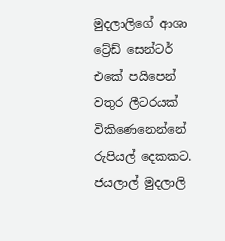මුදලාලිගේ ආශා ට්‍රේඩ් සෙන්ටර් එකේ පයිපෙන් වතුර ලීටරයක් විකිණෙනෙන්නේ රුපියල් දෙකකට. ජයලාල් මුදලාලි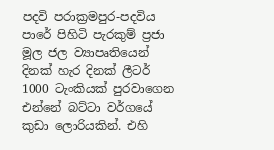පදවි පරාක්‍රමපුර-පදවිය පාරේ පිහිටි පැරකුම් ප්‍රජා මූල ජල ව්‍යාපෘතියෙන් දිනක් හැර දිනක් ලීටර් 1000 ටැංකියක් පුරවාගෙන එන්නේ බට්ටා වර්ගයේ කුඩා ලොරියකින්. එහි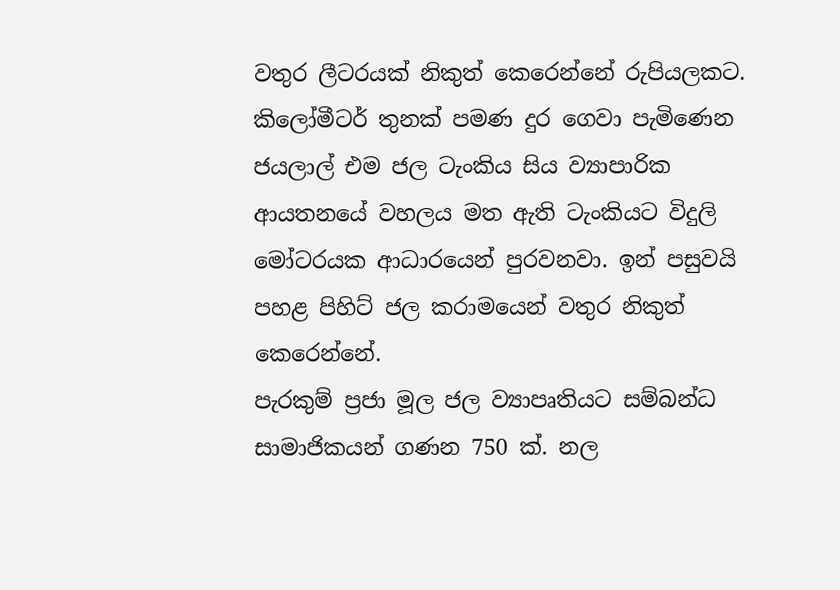වතුර ලීටරයක් නිකුත් කෙරෙන්නේ රුපියලකට. කිලෝමීටර් තුනක් පමණ දුර ගෙවා පැමිණෙන ජයලාල් එම ජල ටැංකිය සිය ව්‍යාපාරික ආයතනයේ වහලය මත ඇති ටැංකියට විදුලි මෝටරයක ආධාරයෙන් පුරවනවා. ඉන් පසුවයි පහළ පිහිට් ජල කරාමයෙන් වතුර නිකුත් කෙරෙන්නේ.
පැරකුම් ප්‍රජා මූල ජල ව්‍යාපෘතියට සම්බන්ධ සාමාජිකයන් ගණන 750 ක්. නල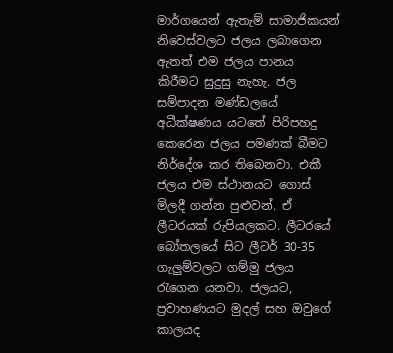මාර්ගයෙන් ඇතැම් සාමාජිකයන් නිවෙස්වලට ජලය ලබාගෙන ඇතත් එම ජලය පානය කිරීමට සුදුසු නැහැ. ජල සම්පාදන මණ්ඩලයේ අධීක්ෂණය යටතේ පිරිපහදු කෙරෙන ජලය පමණක් බීමට නිර්දේශ කර තිබෙනවා. එකී ජලය එම ස්ථානයට ගොස් මිලදී ගන්න පුළුවන්. ඒ ලීටරයක් රුපියලකට. ලීටරයේ බෝතලයේ සිට ලීටර් 30-35 ගැලුම්වලට ගම්මු ජලය රැගෙන යනවා. ජලයට, ප්‍රවාහණයට මුදල් සහ ඔවුගේ කාලයද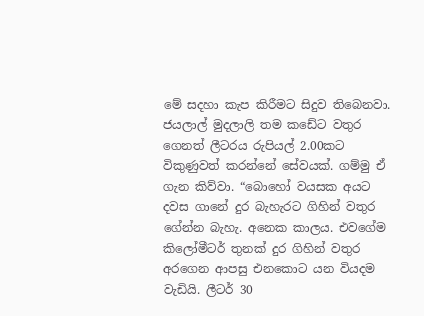මේ සදහා කැප කිරීමට සිදුව තිබෙනවා.
ජයලාල් මුදලාලි තම කඩේට වතුර ගෙනත් ලීටරය රුපියල් 2.00කට විකුණුවත් කරන්නේ සේවයක්. ගම්මු ඒ ගැන කිව්වා. “බොහෝ වයසක අයට දවස ගානේ දුර බැහැරට ගිහින් වතුර ගේන්න බැහැ. අනෙක කාලය. එවගේම කිලෝමීටර් තුනක් දුර ගිහින් වතුර අරගෙන ආපසු එනකොට යන වියදම වැඩියි. ලීටර් 30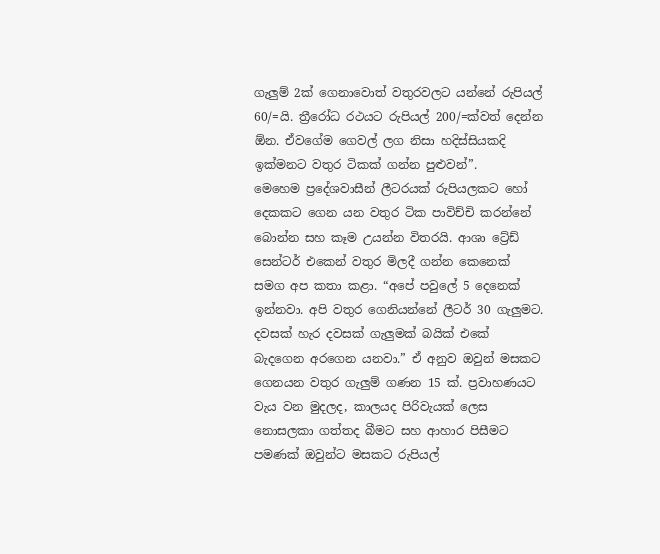ගැලුම් 2ක් ගෙනාවොත් වතුරවලට යන්නේ රුපියල් 60/=යි. ත්‍රීරෝධ රථයට රුපියල් 200/=ක්වත් දෙන්න ඕන. ඒවගේම ගෙවල් ලග නිසා හදිස්සියකදි ඉක්මනට වතුර ටිකක් ගන්න පුළුවන්”.
මෙහෙම ප්‍රදේශවාසීන් ලීටරයක් රුපියලකට හෝ දෙකකට ගෙන යන වතුර ටික පාවිච්චි කරන්නේ බොන්න සහ කෑම උයන්න විතරයි. ආශා ට්‍රේඩ් සෙන්ටර් එකෙන් වතුර මිලදී ගන්න කෙනෙක් සමග අප කතා කළා. “අපේ පවුලේ 5 දෙනෙක් ඉන්නවා. අපි වතුර ගෙනියන්නේ ලීටර් 30 ගැලුමට. දවසක් හැර දවසක් ගැලුමක් බයික් එකේ බැදගෙන අරගෙන යනවා.” ඒ අනුව ඔවුන් මසකට ගෙනයන වතුර ගැලුම් ගණන 15 ක්. ප්‍රවාහණයට වැය වන මුදලද, කාලයද පිරිවැයක් ලෙස නොසලකා ගත්තද බීමට සහ ආහාර පිසීමට පමණක් ඔවුන්ට මසකට රුපියල්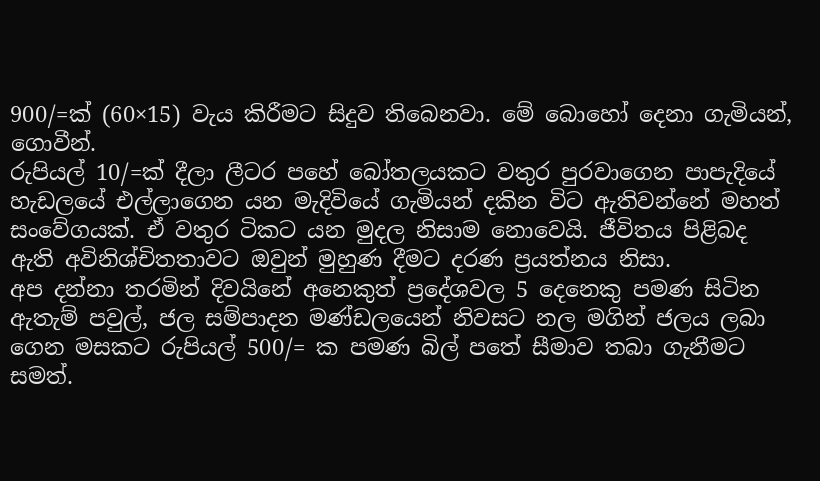900/=ක් (60×15) වැය කිරීමට සිදුව තිබෙනවා. මේ බොහෝ දෙනා ගැමියන්, ගොවීන්.
රුපියල් 10/=ක් දීලා ලීටර පහේ බෝතලයකට වතුර පුරවාගෙන පාපැදියේ හැඩලයේ එල්ලාගෙන යන මැදිවියේ ගැමියන් දකින විට ඇතිවන්නේ මහත් සංවේගයක්. ඒ වතුර ටිකට යන මුදල නිසාම නොවෙයි. ජීවිතය පිළිබද ඇති අවිනිශ්චිතතාවට ඔවුන් මුහුණ දීමට දරණ ප්‍රයත්නය නිසා.
අප දන්නා තරමින් දිවයිනේ අනෙකුත් ප්‍රදේශවල 5 දෙනෙකු පමණ සිටින ඇතැම් පවුල්, ජල සම්පාදන මණ්ඩලයෙන් නිවසට නල මගින් ජලය ලබා ගෙන මසකට රුපියල් 500/= ක පමණ බිල් පතේ සීමාව තබා ගැනීමට සමත්.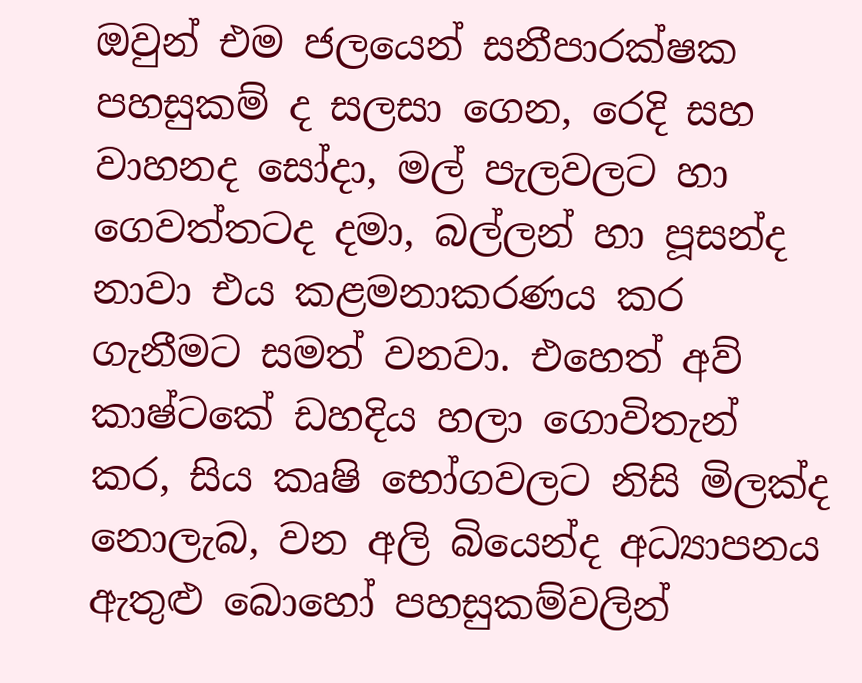ඔවුන් එම ජලයෙන් සනීපාරක්ෂක පහසුකම් ද සලසා ගෙන, රෙදි සහ වාහනද සෝදා, මල් පැලවලට හා ගෙවත්තටද දමා, බල්ලන් හා පූසන්ද නාවා එය කළමනාකරණය කර ගැනීමට සමත් වනවා. එහෙත් අව් කාෂ්ටකේ ඩහදිය හලා ගොවිතැන් කර, සිය කෘෂි භෝගවලට නිසි මිලක්ද නොලැබ, වන අලි බියෙන්ද අධ්‍යාපනය ඇතුළු බොහෝ පහසුකම්වලින්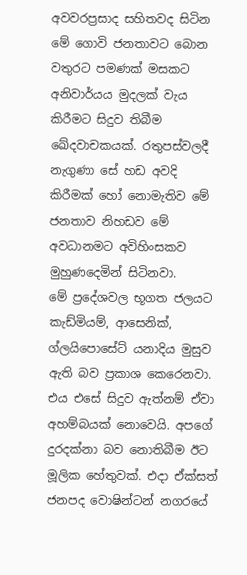අවවරප්‍රසාද සහිතවද සිටින මේ ගොවි ජනතාවට බොන වතුරට පමණක් මසකට අනිවාර්යය මුදලක් වැය කිරීමට සිදුව තිබීම ඛේදවාචකයක්. රතුපස්වලදී නැගුණා සේ හඩ අවදි කිරීමක් හෝ නොමැතිව මේ ජනතාව නිහඩව මේ අවධානමට අවිහිංසකව මුහුණදෙමින් සිටිනවා.
මේ ප්‍රදේශවල භූගත ජලයට කැඩ්මියම්, ආසෙනික්, ග්ලයිපොසේට් යනාදිය මුසුව ඇති බව ප්‍රකාශ කෙරෙනවා. එය එසේ සිදුව ඇත්නම් ඒවා අහම්බයක් නොවෙයි. අපගේ දුරදක්නා බව නොතිබීම ඊට මූලික හේතුවක්. එදා ඒක්සත් ජනපද වොෂින්ටන් නගරයේ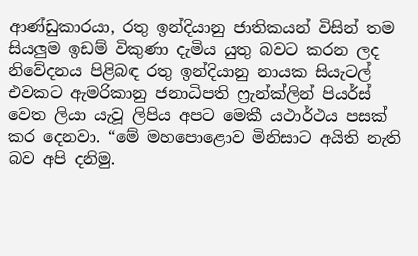ආණ්ඩුකාරයා, රතු ඉන්දියානු ජාතිකයන් විසින් තම සියලුම ඉඩම් විකුණා දැමිය යුතු බවට කරන ලද නිවේදනය පිළිබඳ රතු ඉන්දියානු නායක සියැටල් එවකට ඇමරිකානු ජනාධිපති ෆ්‍රැන්ක්ලින් පියර්ස් වෙත ලියා යැවූ ලිපිය අපට මෙකී යථාර්ථය පසක් කර දෙනවා. “මේ මහපොළොව මිනිසාට අයිති නැති බව අපි දනිමු.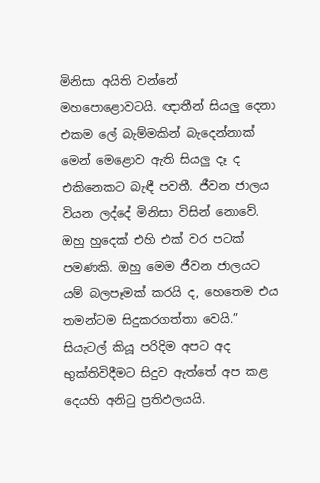මිනිසා අයිති වන්නේ මහපොළොවටයි. ඥාතීන් සියලු දෙනා එකම ලේ බැම්මකින් බැදෙන්නාක් මෙන් මෙළොව ඇති සියලු දෑ ද එකිනෙකට බැඳී පවතී. ජීවන ජාලය වියන ලද්දේ මිනිසා විසින් නොවේ. ඔහු හුදෙක් එහි එක් වර පටක් පමණකි. ඔහු මෙම ජීවන ජාලයට යම් බලපෑමක් කරයි ද, හෙතෙම එය තමන්ටම සිදුකරගත්තා වෙයි.” සියැටල් කියූ පරිදිම අපට අද භුක්තිවිදීමට සිදුව ඇත්තේ අප කළ දෙයහි අනිටු ප්‍රතිඵලයයි.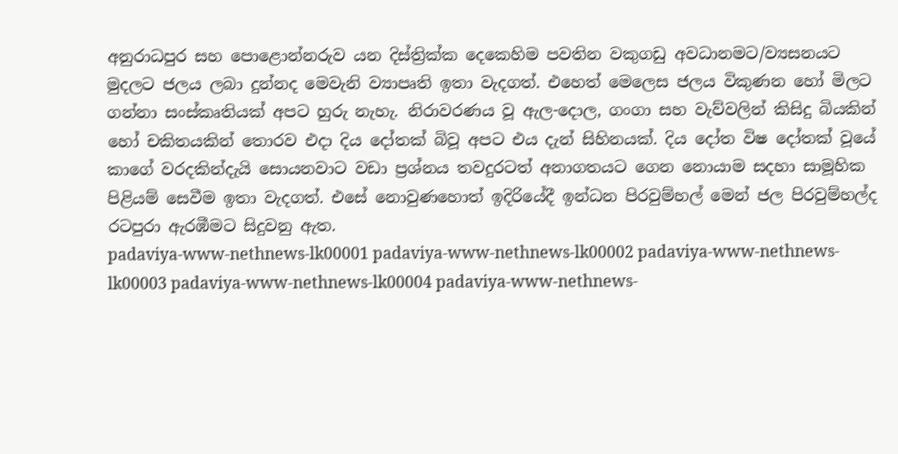අනුරාධපුර සහ පොළොන්නරුව යන දිස්ත්‍රික්ක දෙකෙහිම පවතින වකුගඩු අවධානමට/ව්‍යසනයට මුදලට ජලය ලබා දුන්නද මෙවැනි ව්‍යාපෘති ඉතා වැදගත්. එහෙත් මෙලෙස ජලය විකුණන හෝ මිලට ගන්නා සංස්කෘතියක් අපට හුරු නැහැ. නිරාවරණය වූ ඇල-දොල, ගංගා සහ වැව්වලින් කිසිදු බියකින් හෝ චකිතයකින් තොරව එදා දිය දෝතක් බිවූ අපට එය දැන් සිහිනයක්. දිය දෝත විෂ දෝතක් වූයේ කාගේ වරදකින්දැයි සොයනවාට වඩා ප්‍රශ්නය තවදුරටත් අනාගතයට ගෙන නොයාම සදහා සාමූහික පිළියම් සෙවීම ඉතා වැදගත්. එසේ නොවුණහොත් ඉදිරියේදී ඉන්ධන පිරවුම්හල් මෙන් ජල පිරවුම්හල්ද රටපුරා ඇරඹීමට සිදුවනු ඇත.
padaviya-www-nethnews-lk00001 padaviya-www-nethnews-lk00002 padaviya-www-nethnews-lk00003 padaviya-www-nethnews-lk00004 padaviya-www-nethnews-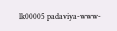lk00005 padaviya-www-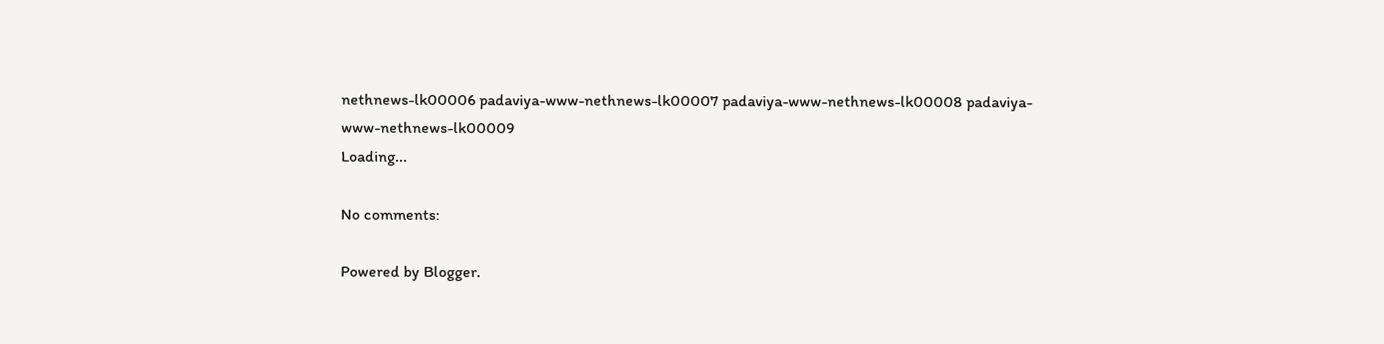nethnews-lk00006 padaviya-www-nethnews-lk00007 padaviya-www-nethnews-lk00008 padaviya-www-nethnews-lk00009
Loading...

No comments:

Powered by Blogger.